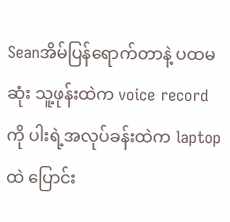Seanအိမ်ပြန်ရောက်တာနဲ့ ပထမဆုံး သူ့ဖုန်းထဲက voice recordကို ပါးရဲ့အလုပ်ခန်းထဲက laptopထဲ ပြောင်း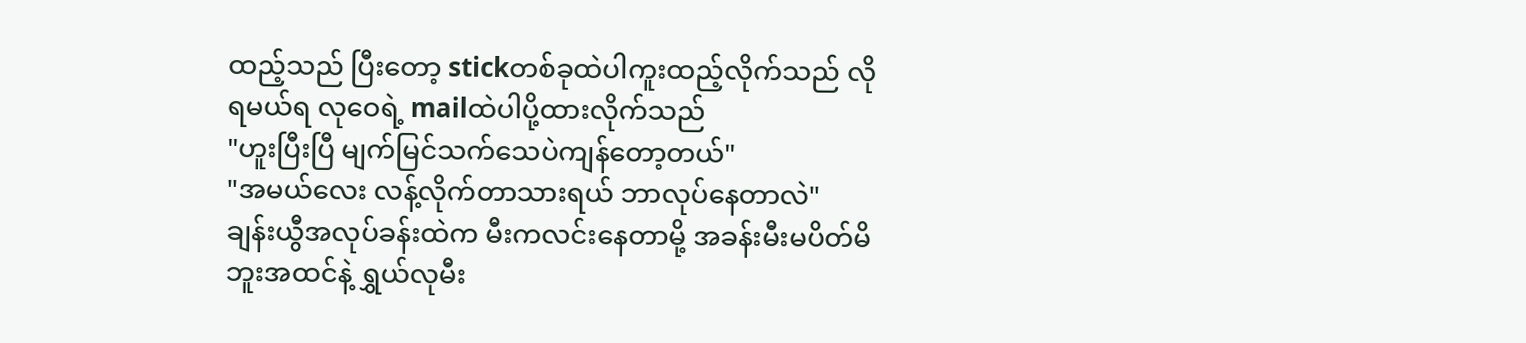ထည့်သည် ပြီးတော့ stickတစ်ခုထဲပါကူးထည့်လိုက်သည် လိုရမယ်ရ လုဝေရဲ့ mailထဲပါပို့ထားလိုက်သည်
"ဟူးပြီးပြီ မျက်မြင်သက်သေပဲကျန်တော့တယ်"
"အမယ်လေး လန့်လိုက်တာသားရယ် ဘာလုပ်နေတာလဲ"
ချန်းယွီအလုပ်ခန်းထဲက မီးကလင်းနေတာမို့ အခန်းမီးမပိတ်မိဘူးအထင်နဲ့ ရွှယ်လုမီး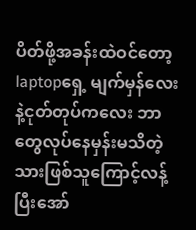ပိတ်ဖို့အခန်းထဲဝင်တော့ laptopရှေ့ မျက်မှန်လေးနဲ့ငုတ်တုပ်ကလေး ဘာတွေလုပ်နေမှန်းမသိတဲ့ သားဖြစ်သူကြောင့်လန့်ပြီးအော်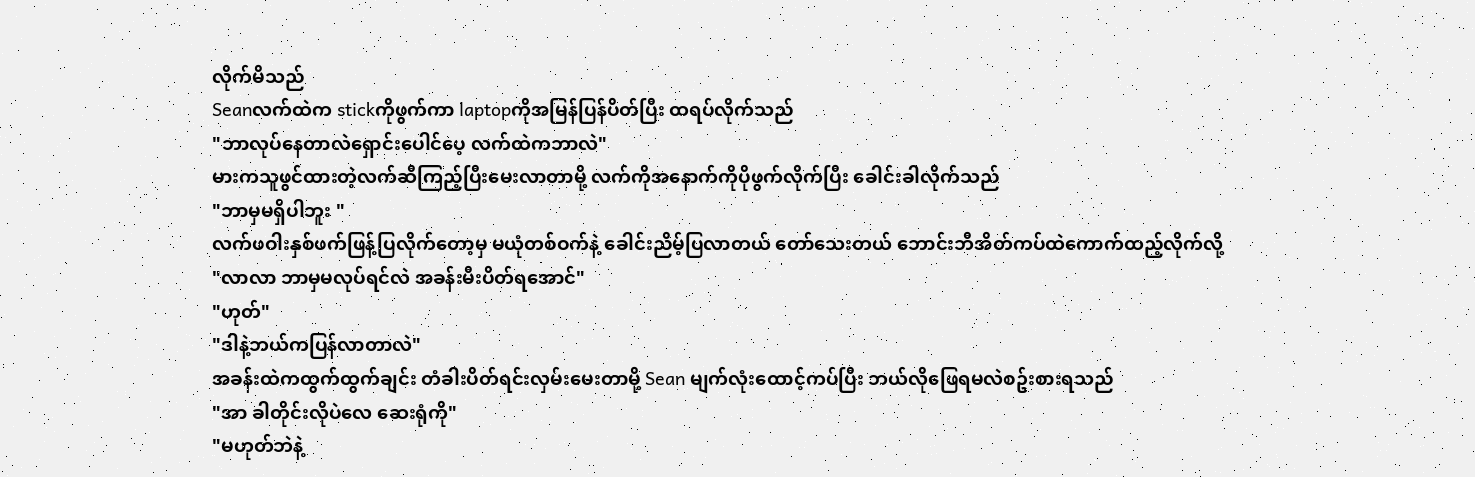လိုက်မိသည်
Seanလက်ထဲက stickကိုဖွက်ကာ laptopကိုအမြန်ပြန်ပိတ်ပြီး ထရပ်လိုက်သည်
"ဘာလုပ်နေတာလဲရှောင်းပေါင်ပေ့ လက်ထဲကဘာလဲ"
မားကသူဖွင်ထားတဲ့လက်ဆီကြည့်ပြီးမေးလာတာမို့ လက်ကိုအနောက်ကိုပိုဖွက်လိုက်ပြီး ခေါင်းခါလိုက်သည်
"ဘာမှမရှိပါဘူး "
လက်ဖဝါးနှစ်ဖက်ဖြန့်ပြလိုက်တော့မှ မယုံတစ်ဝက်နဲ့ ခေါင်းညိမ့်ပြလာတယ် တော်သေးတယ် ဘောင်းဘီအိတ်ကပ်ထဲကောက်ထည့်လိုက်လို့
"လာလာ ဘာမှမလုပ်ရင်လဲ အခန်းမီးပိတ်ရအောင်"
"ဟုတ်"
"ဒါနဲ့ဘယ်ကပြန်လာတာလဲ"
အခန်းထဲကထွက်ထွက်ချင်း တံခါးပိတ်ရင်းလှမ်းမေးတာမို့ Sean မျက်လုံးထောင့်ကပ်ပြီး ဘယ်လိုဖြေရမလဲစဥ်းစားရသည်
"အာ ခါတိုင်းလိုပဲလေ ဆေးရုံကို"
"မဟုတ်ဘဲနဲ့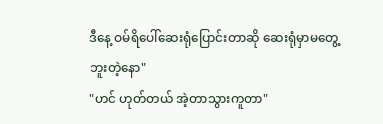ဒီနေ့ ဝမ်ရိပေါ်ဆေးရုံပြောင်းတာဆို ဆေးရုံမှာမတွေ့ဘူးတဲ့နော"
"ဟင် ဟုတ်တယ် အဲ့တာသွားကူတာ"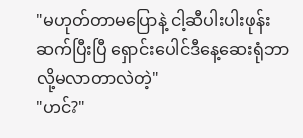"မဟုတ်တာမပြောနဲ့ ငါ့ဆီပါးပါးဖုန်းဆက်ပြီးပြီ ရှောင်းပေါင်ဒီနေ့ဆေးရုံဘာလို့မလာတာလဲတဲ့"
"ဟင်?"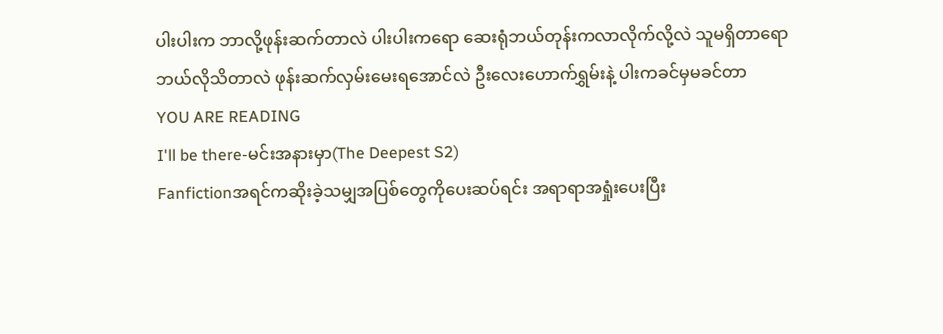ပါးပါးက ဘာလို့ဖုန်းဆက်တာလဲ ပါးပါးကရော ဆေးရုံဘယ်တုန်းကလာလိုက်လို့လဲ သူမရှိတာရော ဘယ်လိုသိတာလဲ ဖုန်းဆက်လှမ်းမေးရအောင်လဲ ဦးလေးဟောက်ရွှမ်းနဲ့ ပါးကခင်မှမခင်တာ
YOU ARE READING
I'll be there-မင်းအနားမှာ(The Deepest S2)
Fanfictionအရင်ကဆိုးခဲ့သမျှအပြစ်တွေကိုပေးဆပ်ရင်း အရာရာအရှုံးပေးပြီး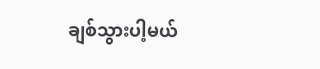ချစ်သွားပါ့မယ်